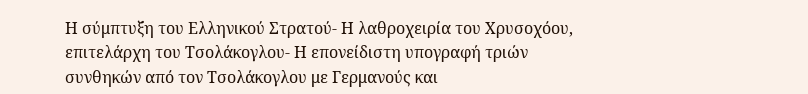Η σύμπτυξη του Ελληνικού Στρατού- Η λαθροχειρία του Χρυσοχόου, επιτελάρχη του Τσολάκογλου- Η επονείδιστη υπογραφή τριών συνθηκών από τον Τσολάκογλου με Γερμανούς και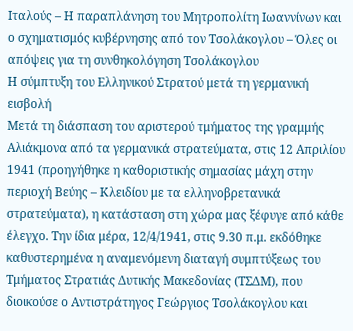Ιταλούς – Η παραπλάνηση του Μητροπολίτη Ιωαννίνων και ο σχηματισμός κυβέρνησης από τον Τσολάκογλου – Όλες οι απόψεις για τη συνθηκολόγηση Τσολάκογλου
Η σύμπτυξη του Ελληνικού Στρατού μετά τη γερμανική εισβολή
Μετά τη διάσπαση του αριστερού τμήματος της γραμμής Αλιάκμονα από τα γερμανικά στρατεύματα, στις 12 Απριλίου 1941 (προηγήθηκε η καθοριστικής σημασίας μάχη στην περιοχή Βεύης – Κλειδίου με τα ελληνοβρετανικά στρατεύματα), η κατάσταση στη χώρα μας ξέφυγε από κάθε έλεγχο. Την ίδια μέρα, 12/4/1941, στις 9.30 π.μ. εκδόθηκε καθυστερημένα η αναμενόμενη διαταγή συμπτύξεως του Τμήματος Στρατιάς Δυτικής Μακεδονίας (ΤΣΔΜ), που διοικούσε ο Αντιστράτηγος Γεώργιος Τσολάκογλου και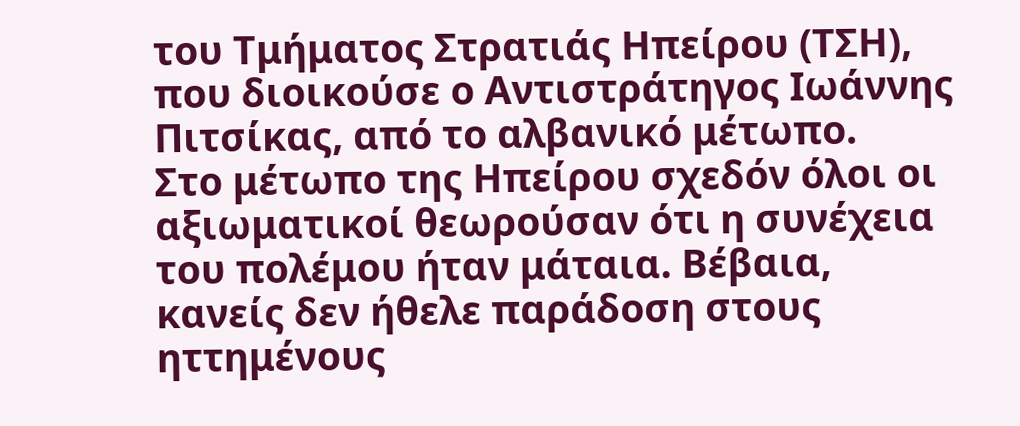του Τμήματος Στρατιάς Ηπείρου (ΤΣΗ), που διοικούσε ο Αντιστράτηγος Ιωάννης Πιτσίκας, από το αλβανικό μέτωπο.
Στο μέτωπο της Ηπείρου σχεδόν όλοι οι αξιωματικοί θεωρούσαν ότι η συνέχεια του πολέμου ήταν μάταια. Βέβαια, κανείς δεν ήθελε παράδοση στους ηττημένους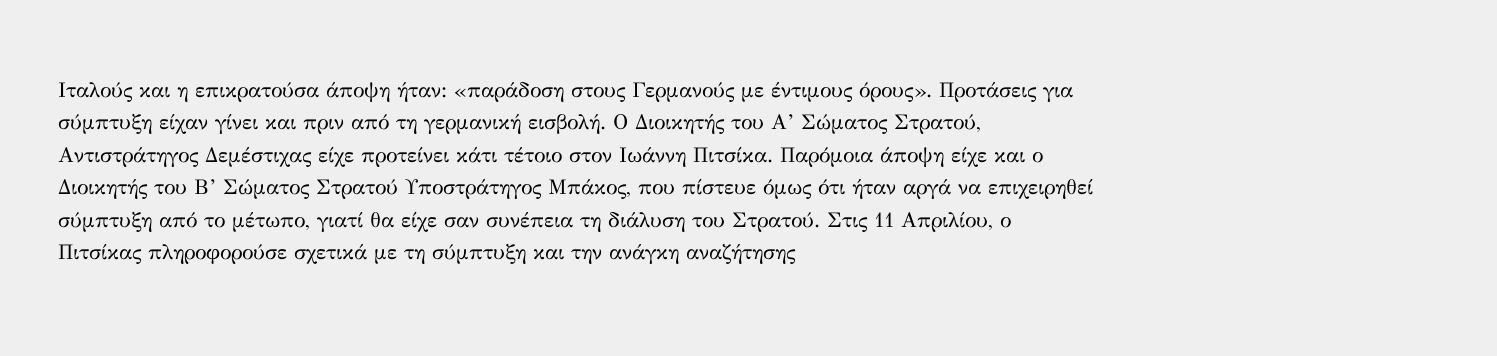Ιταλούς και η επικρατούσα άποψη ήταν: «παράδοση στους Γερμανούς με έντιμους όρους». Προτάσεις για σύμπτυξη είχαν γίνει και πριν από τη γερμανική εισβολή. Ο Διοικητής του Α’ Σώματος Στρατού, Αντιστράτηγος Δεμέστιχας είχε προτείνει κάτι τέτοιο στον Ιωάννη Πιτσίκα. Παρόμοια άποψη είχε και ο Διοικητής του Β’ Σώματος Στρατού Υποστράτηγος Μπάκος, που πίστευε όμως ότι ήταν αργά να επιχειρηθεί σύμπτυξη από το μέτωπο, γιατί θα είχε σαν συνέπεια τη διάλυση του Στρατού. Στις 11 Απριλίου, ο Πιτσίκας πληροφορούσε σχετικά με τη σύμπτυξη και την ανάγκη αναζήτησης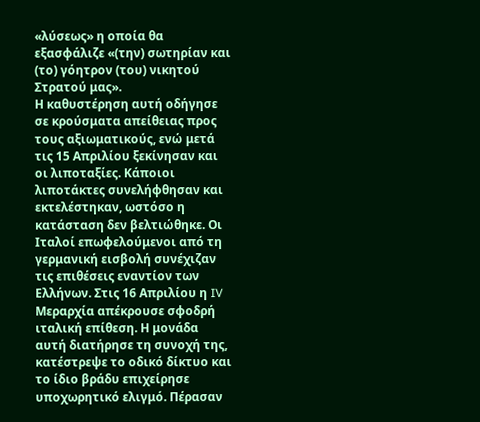«λύσεως» η οποία θα εξασφάλιζε «(την) σωτηρίαν και (το) γόητρον (του) νικητού Στρατού μας».
Η καθυστέρηση αυτή οδήγησε σε κρούσματα απείθειας προς τους αξιωματικούς, ενώ μετά τις 15 Απριλίου ξεκίνησαν και οι λιποταξίες. Κάποιοι λιποτάκτες συνελήφθησαν και εκτελέστηκαν, ωστόσο η κατάσταση δεν βελτιώθηκε. Οι Ιταλοί επωφελούμενοι από τη γερμανική εισβολή συνέχιζαν τις επιθέσεις εναντίον των Ελλήνων. Στις 16 Απριλίου η IV Μεραρχία απέκρουσε σφοδρή ιταλική επίθεση. Η μονάδα αυτή διατήρησε τη συνοχή της, κατέστρεψε το οδικό δίκτυο και το ίδιο βράδυ επιχείρησε υποχωρητικό ελιγμό. Πέρασαν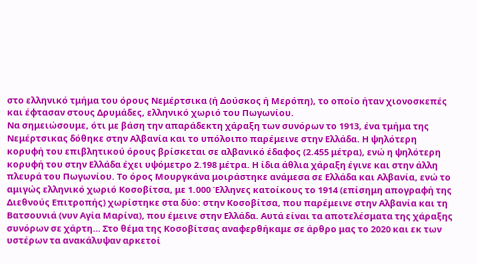στο ελληνικό τμήμα του όρους Νεμέρτσικα (ή Δούσκος ή Μερόπη), το οποίο ήταν χιονοσκεπές και έφτασαν στους Δρυμάδες, ελληνικό χωριό του Πωγωνίου.
Να σημειώσουμε, ότι με βάση την απαράδεκτη χάραξη των συνόρων το 1913, ένα τμήμα της Νεμέρτσικας δόθηκε στην Αλβανία και το υπόλοιπο παρέμεινε στην Ελλάδα. Η ψηλότερη κορυφή του επιβλητικού όρους βρίσκεται σε αλβανικό έδαφος (2.455 μέτρα), ενώ η ψηλότερη κορυφή του στην Ελλάδα έχει υψόμετρο 2.198 μέτρα. Η ίδια άθλια χάραξη έγινε και στην άλλη πλευρά του Πωγωνίου. Το όρος Μουργκάνα μοιράστηκε ανάμεσα σε Ελλάδα και Αλβανία, ενώ το αμιγώς ελληνικό χωριό Κοσοβίτσα, με 1.000 Έλληνες κατοίκους το 1914 (επίσημη απογραφή της Διεθνούς Επιτροπής) χωρίστηκε στα δύο: στην Κοσοβίτσα, που παρέμεινε στην Αλβανία και τη Βατσουνιά (νυν Αγία Μαρίνα), που έμεινε στην Ελλάδα. Αυτά είναι τα αποτελέσματα της χάραξης συνόρων σε χάρτη… Στο θέμα της Κοσοβίτσας αναφερθήκαμε σε άρθρο μας το 2020 και εκ των υστέρων τα ανακάλυψαν αρκετοί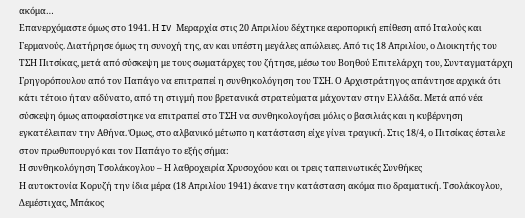ακόμα…
Επανερχόμαστε όμως στο 1941. Η IV Μεραρχία στις 20 Απριλίου δέχτηκε αεροπορική επίθεση από Ιταλούς και Γερμανούς. Διατήρησε όμως τη συνοχή της, αν και υπέστη μεγάλες απώλειες. Από τις 18 Απριλίου, ο Διοικητής του ΤΣΗ Πιτσίκας, μετά από σύσκεψη με τους σωματάρχες του ζήτησε, μέσω του Βοηθού Επιτελάρχη του, Συνταγματάρχη Γρηγορόπουλου από τον Παπάγο να επιτραπεί η συνθηκολόγηση του ΤΣΗ. Ο Αρχιστράτηγος απάντησε αρχικά ότι κάτι τέτοιο ήταν αδύνατο, από τη στιγμή που βρετανικά στρατεύματα μάχονταν στην Ελλάδα. Μετά από νέα σύσκεψη όμως αποφασίστηκε να επιτραπεί στο ΤΣΗ να συνθηκολογήσει μόλις ο βασιλιάς και η κυβέρνηση εγκατέλειπαν την Αθήνα. Όμως, στο αλβανικό μέτωπο η κατάσταση είχε γίνει τραγική. Στις 18/4, ο Πιτσίκας έστειλε στον πρωθυπουργό και τον Παπάγο το εξής σήμα:
Η συνθηκολόγηση Τσολάκογλου – Η λαθροχειρία Χρυσοχόου και οι τρεις ταπεινωτικές Συνθήκες
Η αυτοκτονία Κορυζή την ίδια μέρα (18 Απριλίου 1941) έκανε την κατάσταση ακόμα πιο δραματική. Τσολάκογλου, Δεμέστιχας, Μπάκος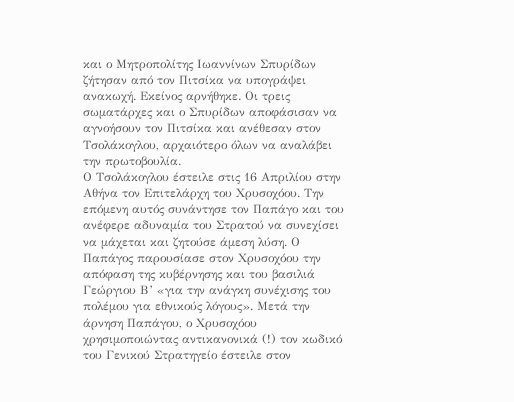και ο Μητροπολίτης Ιωαννίνων Σπυρίδων ζήτησαν από τον Πιτσίκα να υπογράψει ανακωχή. Εκείνος αρνήθηκε. Οι τρεις σωματάρχες και ο Σπυρίδων αποφάσισαν να αγνοήσουν τον Πιτσίκα και ανέθεσαν στον Τσολάκογλου, αρχαιότερο όλων να αναλάβει την πρωτοβουλία.
Ο Τσολάκογλου έστειλε στις 16 Απριλίου στην Αθήνα τον Επιτελάρχη του Χρυσοχόου. Την επόμενη αυτός συνάντησε τον Παπάγο και του ανέφερε αδυναμία του Στρατού να συνεχίσει να μάχεται και ζητούσε άμεση λύση. Ο Παπάγος παρουσίασε στον Χρυσοχόου την απόφαση της κυβέρνησης και του βασιλιά Γεώργιου Β’ «για την ανάγκη συνέχισης του πολέμου για εθνικούς λόγους». Μετά την άρνηση Παπάγου, ο Χρυσοχόου χρησιμοποιώντας αντικανονικά (!) τον κωδικό του Γενικού Στρατηγείο έστειλε στον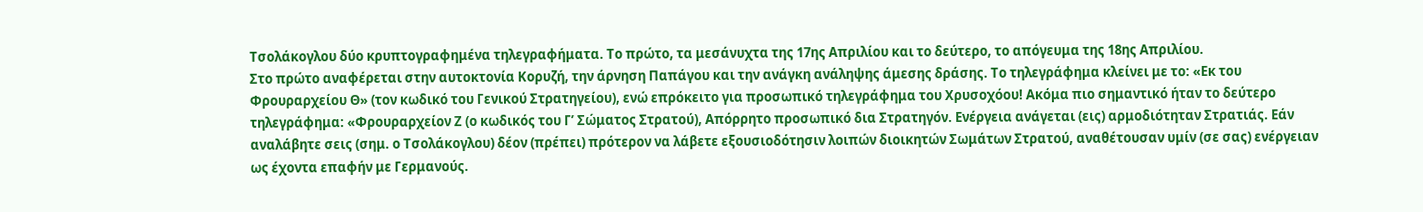Τσολάκογλου δύο κρυπτογραφημένα τηλεγραφήματα. Το πρώτο, τα μεσάνυχτα της 17ης Απριλίου και το δεύτερο, το απόγευμα της 18ης Απριλίου.
Στο πρώτο αναφέρεται στην αυτοκτονία Κορυζή, την άρνηση Παπάγου και την ανάγκη ανάληψης άμεσης δράσης. Το τηλεγράφημα κλείνει με το: «Εκ του Φρουραρχείου Θ» (τον κωδικό του Γενικού Στρατηγείου), ενώ επρόκειτο για προσωπικό τηλεγράφημα του Χρυσοχόου! Ακόμα πιο σημαντικό ήταν το δεύτερο τηλεγράφημα: «Φρουραρχείον Ζ (ο κωδικός του Γ’ Σώματος Στρατού), Απόρρητο προσωπικό δια Στρατηγόν. Ενέργεια ανάγεται (εις) αρμοδιότηταν Στρατιάς. Εάν αναλάβητε σεις (σημ. ο Τσολάκογλου) δέον (πρέπει) πρότερον να λάβετε εξουσιοδότησιν λοιπών διοικητών Σωμάτων Στρατού, αναθέτουσαν υμίν (σε σας) ενέργειαν ως έχοντα επαφήν με Γερμανούς.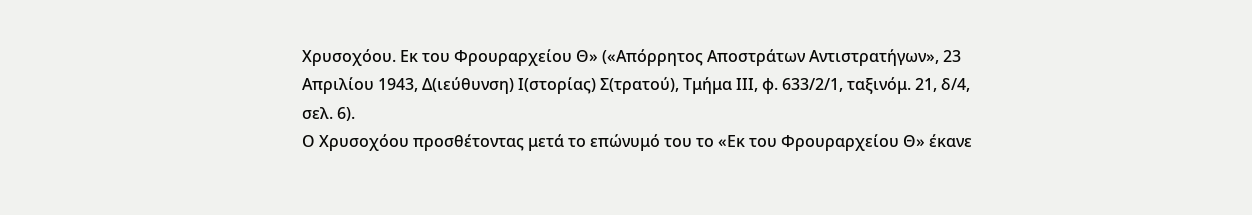Χρυσοχόου. Εκ του Φρουραρχείου Θ» («Απόρρητος Αποστράτων Αντιστρατήγων», 23 Απριλίου 1943, Δ(ιεύθυνση) Ι(στορίας) Σ(τρατού), Τμήμα ΙΙΙ, φ. 633/2/1, ταξινόμ. 21, δ/4, σελ. 6).
Ο Χρυσοχόου προσθέτοντας μετά το επώνυμό του το «Εκ του Φρουραρχείου Θ» έκανε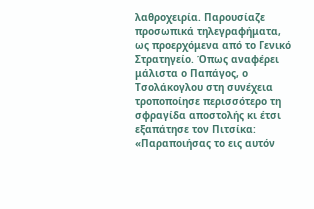λαθροχειρία. Παρουσίαζε προσωπικά τηλεγραφήματα, ως προερχόμενα από το Γενικό Στρατηγείο. Όπως αναφέρει μάλιστα ο Παπάγος, ο Τσολάκογλου στη συνέχεια τροποποίησε περισσότερο τη σφραγίδα αποστολής κι έτσι εξαπάτησε τον Πιτσίκα: «Παραποιήσας το εις αυτόν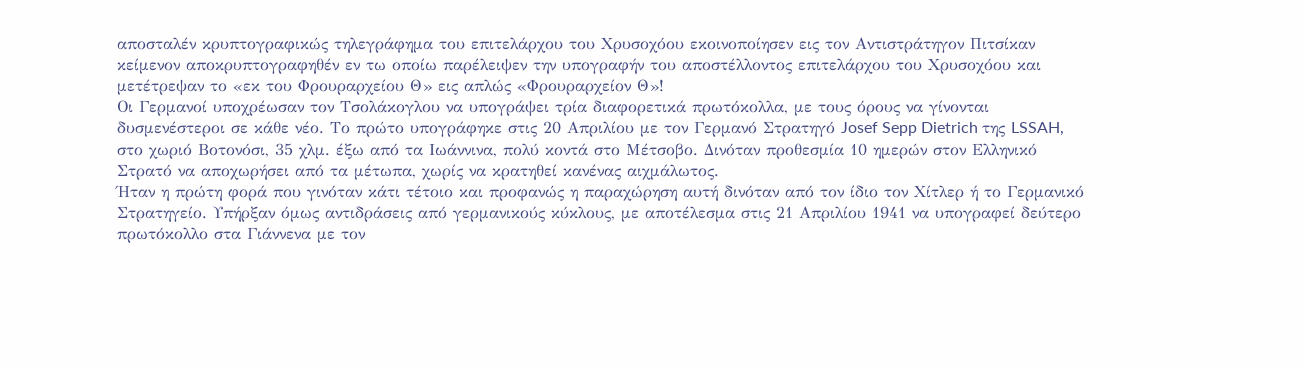αποσταλέν κρυπτογραφικώς τηλεγράφημα του επιτελάρχου του Χρυσοχόου εκοινοποίησεν εις τον Αντιστράτηγον Πιτσίκαν κείμενον αποκρυπτογραφηθέν εν τω οποίω παρέλειψεν την υπογραφήν του αποστέλλοντος επιτελάρχου του Χρυσοχόου και μετέτρεψαν το «εκ του Φρουραρχείου Θ» εις απλώς «Φρουραρχείον Θ»!
Οι Γερμανοί υποχρέωσαν τον Τσολάκογλου να υπογράψει τρία διαφορετικά πρωτόκολλα, με τους όρους να γίνονται δυσμενέστεροι σε κάθε νέο. Το πρώτο υπογράφηκε στις 20 Απριλίου με τον Γερμανό Στρατηγό Josef Sepp Dietrich της LSSAH, στο χωριό Βοτονόσι, 35 χλμ. έξω από τα Ιωάννινα, πολύ κοντά στο Μέτσοβο. Δινόταν προθεσμία 10 ημερών στον Ελληνικό Στρατό να αποχωρήσει από τα μέτωπα, χωρίς να κρατηθεί κανένας αιχμάλωτος.
Ήταν η πρώτη φορά που γινόταν κάτι τέτοιο και προφανώς η παραχώρηση αυτή δινόταν από τον ίδιο τον Χίτλερ ή το Γερμανικό Στρατηγείο. Υπήρξαν όμως αντιδράσεις από γερμανικούς κύκλους, με αποτέλεσμα στις 21 Απριλίου 1941 να υπογραφεί δεύτερο πρωτόκολλο στα Γιάννενα με τον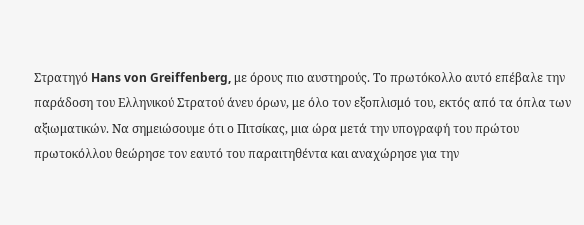Στρατηγό Hans von Greiffenberg, με όρους πιο αυστηρούς. Το πρωτόκολλο αυτό επέβαλε την παράδοση του Ελληνικού Στρατού άνευ όρων, με όλο τον εξοπλισμό του, εκτός από τα όπλα των αξιωματικών. Να σημειώσουμε ότι ο Πιτσίκας, μια ώρα μετά την υπογραφή του πρώτου πρωτοκόλλου θεώρησε τον εαυτό του παραιτηθέντα και αναχώρησε για την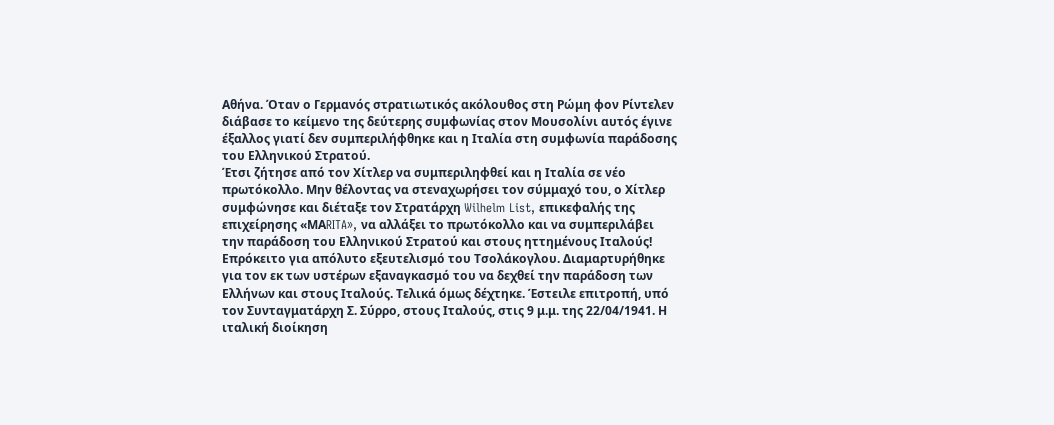Αθήνα. Όταν ο Γερμανός στρατιωτικός ακόλουθος στη Ρώμη φον Ρίντελεν διάβασε το κείμενο της δεύτερης συμφωνίας στον Μουσολίνι αυτός έγινε έξαλλος γιατί δεν συμπεριλήφθηκε και η Ιταλία στη συμφωνία παράδοσης του Ελληνικού Στρατού.
Έτσι ζήτησε από τον Χίτλερ να συμπεριληφθεί και η Ιταλία σε νέο πρωτόκολλο. Μην θέλοντας να στεναχωρήσει τον σύμμαχό του, ο Χίτλερ συμφώνησε και διέταξε τον Στρατάρχη Wilhelm List, επικεφαλής της επιχείρησης «ΜΑRITA», να αλλάξει το πρωτόκολλο και να συμπεριλάβει την παράδοση του Ελληνικού Στρατού και στους ηττημένους Ιταλούς! Επρόκειτο για απόλυτο εξευτελισμό του Τσολάκογλου. Διαμαρτυρήθηκε για τον εκ των υστέρων εξαναγκασμό του να δεχθεί την παράδοση των Ελλήνων και στους Ιταλούς. Τελικά όμως δέχτηκε. Έστειλε επιτροπή, υπό τον Συνταγματάρχη Σ. Σύρρο, στους Ιταλούς, στις 9 μ.μ. της 22/04/1941. Η ιταλική διοίκηση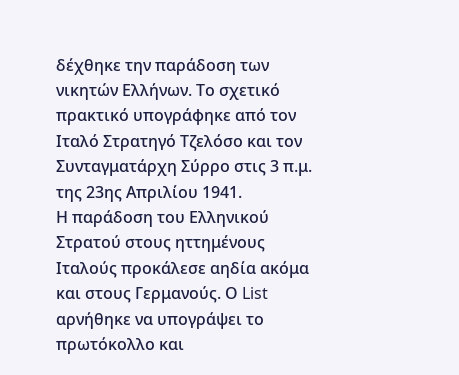δέχθηκε την παράδοση των νικητών Ελλήνων. Το σχετικό πρακτικό υπογράφηκε από τον Ιταλό Στρατηγό Τζελόσο και τον Συνταγματάρχη Σύρρο στις 3 π.μ. της 23ης Απριλίου 1941.
Η παράδοση του Ελληνικού Στρατού στους ηττημένους Ιταλούς προκάλεσε αηδία ακόμα και στους Γερμανούς. Ο List αρνήθηκε να υπογράψει το πρωτόκολλο και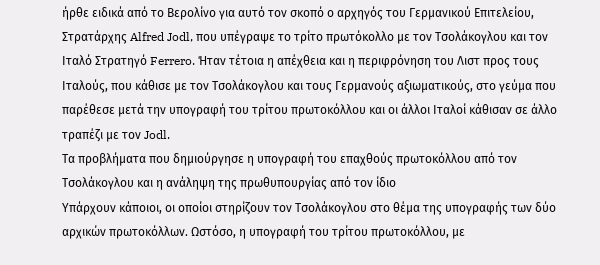ήρθε ειδικά από το Βερολίνο για αυτό τον σκοπό ο αρχηγός του Γερμανικού Επιτελείου, Στρατάρχης Alfred Jodl, που υπέγραψε το τρίτο πρωτόκολλο με τον Τσολάκογλου και τον Ιταλό Στρατηγό Ferrero. Ήταν τέτοια η απέχθεια και η περιφρόνηση του Λιστ προς τους Ιταλούς, που κάθισε με τον Τσολάκογλου και τους Γερμανούς αξιωματικούς, στο γεύμα που παρέθεσε μετά την υπογραφή του τρίτου πρωτοκόλλου και οι άλλοι Ιταλοί κάθισαν σε άλλο τραπέζι με τον Jodl.
Τα προβλήματα που δημιούργησε η υπογραφή του επαχθούς πρωτοκόλλου από τον Τσολάκογλου και η ανάληψη της πρωθυπουργίας από τον ίδιο
Υπάρχουν κάποιοι, οι οποίοι στηρίζουν τον Τσολάκογλου στο θέμα της υπογραφής των δύο αρχικών πρωτοκόλλων. Ωστόσο, η υπογραφή του τρίτου πρωτοκόλλου, με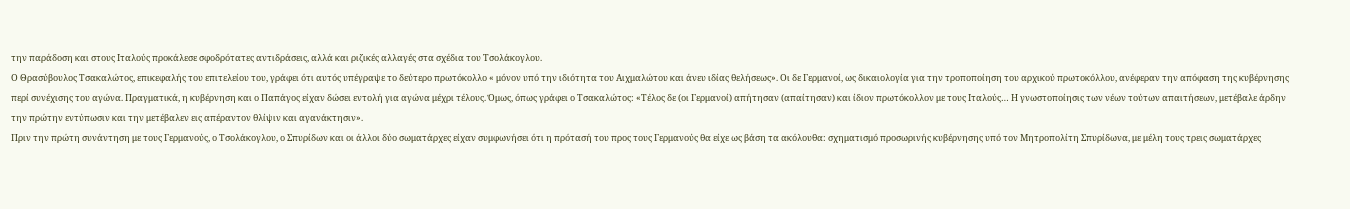την παράδοση και στους Ιταλούς προκάλεσε σφοδρότατες αντιδράσεις, αλλά και ριζικές αλλαγές στα σχέδια του Τσολάκογλου.
Ο Θρασύβουλος Τσακαλώτος, επικεφαλής του επιτελείου του, γράφει ότι αυτός υπέγραψε το δεύτερο πρωτόκολλο « μόνον υπό την ιδιότητα του Αιχμαλώτου και άνευ ιδίας θελήσεως». Οι δε Γερμανοί, ως δικαιολογία για την τροποποίηση του αρχικού πρωτοκόλλου, ανέφεραν την απόφαση της κυβέρνησης περί συνέχισης του αγώνα. Πραγματικά, η κυβέρνηση και ο Παπάγος είχαν δώσει εντολή για αγώνα μέχρι τέλους. Όμως, όπως γράφει ο Τσακαλώτος: «Τέλος δε (οι Γερμανοί) απήτησαν (απαίτησαν) και ίδιον πρωτόκολλον με τους Ιταλούς… Η γνωστοποίησις των νέων τούτων απαιτήσεων, μετέβαλε άρδην την πρώτην εντύπωσιν και την μετέβαλεν εις απέραντον θλίψιν και αγανάκτησιν».
Πριν την πρώτη συνάντηση με τους Γερμανούς, ο Τσολάκογλου, ο Σπυρίδων και οι άλλοι δύο σωματάρχες είχαν συμφωνήσει ότι η πρότασή του προς τους Γερμανούς θα είχε ως βάση τα ακόλουθα: σχηματισμό προσωρινής κυβέρνησης υπό τον Μητροπολίτη Σπυρίδωνα, με μέλη τους τρεις σωματάρχες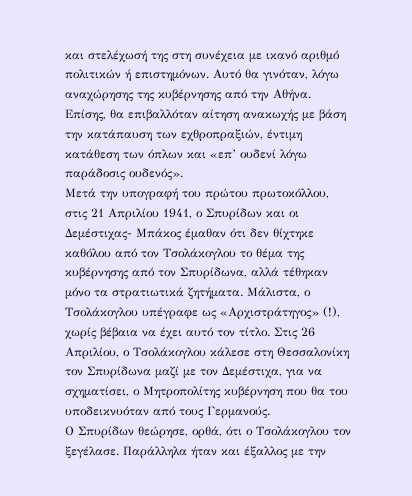και στελέχωσή της στη συνέχεια με ικανό αριθμό πολιτικών ή επιστημόνων. Αυτό θα γινόταν, λόγω αναχώρησης της κυβέρνησης από την Αθήνα. Επίσης, θα επιβαλλόταν αίτηση ανακωχής με βάση την κατάπαυση των εχθροπραξιών, έντιμη κατάθεση των όπλων και «επ’ ουδενί λόγω παράδοσις ουδενός».
Μετά την υπογραφή του πρώτου πρωτοκόλλου, στις 21 Απριλίου 1941, ο Σπυρίδων και οι Δεμέστιχας- Μπάκος έμαθαν ότι δεν θίχτηκε καθόλου από τον Τσολάκογλου το θέμα της κυβέρνησης από τον Σπυρίδωνα, αλλά τέθηκαν μόνο τα στρατιωτικά ζητήματα. Μάλιστα, ο Τσολάκογλου υπέγραφε ως «Αρχιστράτηγος» (!), χωρίς βέβαια να έχει αυτό τον τίτλο. Στις 26 Απριλίου, ο Τσολάκογλου κάλεσε στη Θεσσαλονίκη τον Σπυρίδωνα μαζί με τον Δεμέστιχα, για να σχηματίσει, ο Μητροπολίτης κυβέρνηση που θα του υποδεικνυόταν από τους Γερμανούς.
Ο Σπυρίδων θεώρησε, ορθά, ότι ο Τσολάκογλου τον ξεγέλασε. Παράλληλα ήταν και έξαλλος με την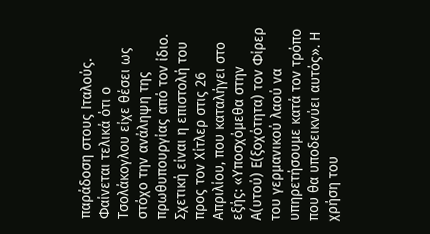παράδοση στους Ιταλούς. Φαίνεται τελικά ότι ο Τσολάκογλου είχε θέσει ως στόχο την ανάληψη της πρωθυπουργίας από τον ίδιο. Σχετική είναι η επιστολή του προς τον Χίτλερ στις 26 Απριλίου, που καταλήγει στο εξής: «Υποσχόμεθα στην Α(υτού) Ε(ξοχότητα) τον Φίρερ του γερμανικού λαού να υπηρετήσουμε κατά τον τρόπο που θα υποδεικνύει αυτός». Η χρήση του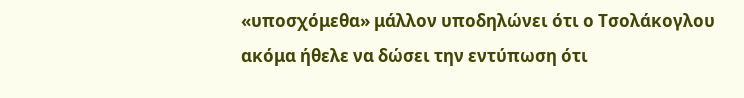«υποσχόμεθα» μάλλον υποδηλώνει ότι ο Τσολάκογλου ακόμα ήθελε να δώσει την εντύπωση ότι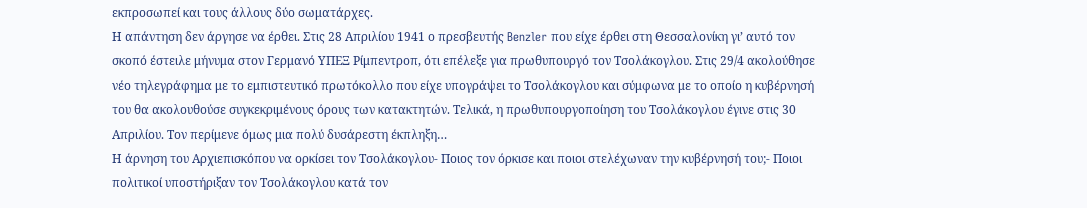εκπροσωπεί και τους άλλους δύο σωματάρχες.
Η απάντηση δεν άργησε να έρθει. Στις 28 Απριλίου 1941 ο πρεσβευτής Benzler που είχε έρθει στη Θεσσαλονίκη γι’ αυτό τον σκοπό έστειλε μήνυμα στον Γερμανό ΥΠΕΞ Ρίμπεντροπ, ότι επέλεξε για πρωθυπουργό τον Τσολάκογλου. Στις 29/4 ακολούθησε νέο τηλεγράφημα με το εμπιστευτικό πρωτόκολλο που είχε υπογράψει το Τσολάκογλου και σύμφωνα με το οποίο η κυβέρνησή του θα ακολουθούσε συγκεκριμένους όρους των κατακτητών. Τελικά, η πρωθυπουργοποίηση του Τσολάκογλου έγινε στις 30 Απριλίου. Τον περίμενε όμως μια πολύ δυσάρεστη έκπληξη…
Η άρνηση του Αρχιεπισκόπου να ορκίσει τον Τσολάκογλου- Ποιος τον όρκισε και ποιοι στελέχωναν την κυβέρνησή του;- Ποιοι πολιτικοί υποστήριξαν τον Τσολάκογλου κατά τον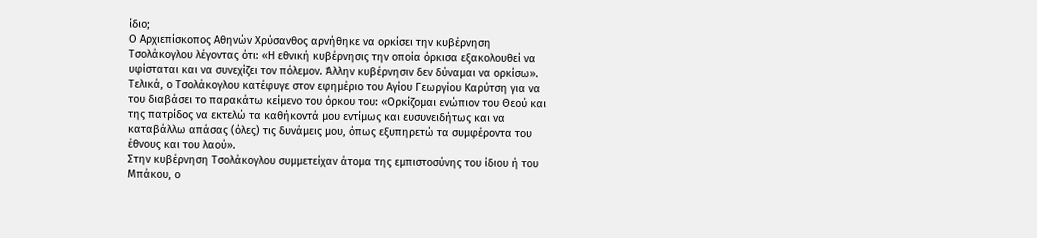ίδιο;
Ο Αρχιεπίσκοπος Αθηνών Χρύσανθος αρνήθηκε να ορκίσει την κυβέρνηση Τσολάκογλου λέγοντας ότι: «Η εθνική κυβέρνησις την οποία όρκισα εξακολουθεί να υφίσταται και να συνεχίζει τον πόλεμον. Άλλην κυβέρνησιν δεν δύναμαι να ορκίσω». Τελικά, ο Τσολάκογλου κατέφυγε στον εφημέριο του Αγίου Γεωργίου Καρύτση για να του διαβάσει το παρακάτω κείμενο του όρκου του: «Ορκίζομαι ενώπιον του Θεού και της πατρίδος να εκτελώ τα καθήκοντά μου εντίμως και ευσυνειδήτως και να καταβάλλω απάσας (όλες) τις δυνάμεις μου, όπως εξυπηρετώ τα συμφέροντα του έθνους και του λαού».
Στην κυβέρνηση Τσολάκογλου συμμετείχαν άτομα της εμπιστοσύνης του ίδιου ή του Μπάκου, ο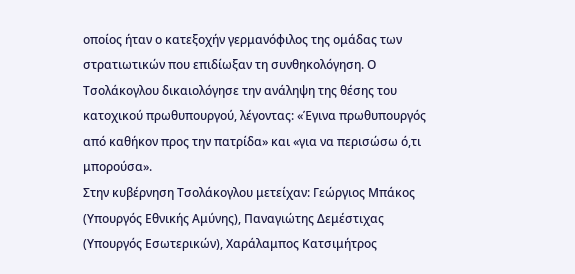οποίος ήταν ο κατεξοχήν γερμανόφιλος της ομάδας των στρατιωτικών που επιδίωξαν τη συνθηκολόγηση. Ο Τσολάκογλου δικαιολόγησε την ανάληψη της θέσης του κατοχικού πρωθυπουργού, λέγοντας: «Έγινα πρωθυπουργός από καθήκον προς την πατρίδα» και «για να περισώσω ό,τι μπορούσα».
Στην κυβέρνηση Τσολάκογλου μετείχαν: Γεώργιος Μπάκος (Υπουργός Εθνικής Αμύνης), Παναγιώτης Δεμέστιχας (Υπουργός Εσωτερικών), Χαράλαμπος Κατσιμήτρος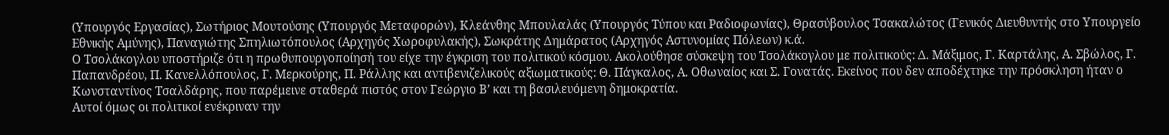(Υπουργός Εργασίας), Σωτήριος Μουτούσης (Υπουργός Μεταφορών), Κλεάνθης Μπουλαλάς (Υπουργός Τύπου και Ραδιοφωνίας), Θρασύβουλος Τσακαλώτος (Γενικός Διευθυντής στο Υπουργείο Εθνικής Αμύνης), Παναγιώτης Σπηλιωτόπουλος (Αρχηγός Χωροφυλακής), Σωκράτης Δημάρατος (Αρχηγός Αστυνομίας Πόλεων) κ.ά.
Ο Τσολάκογλου υποστήριζε ότι η πρωθυπουργοποίησή του είχε την έγκριση του πολιτικού κόσμου. Ακολούθησε σύσκεψη του Τσολάκογλου με πολιτικούς: Δ. Μάξιμος, Γ. Καρτάλης, Α. Σβώλος, Γ. Παπανδρέου, Π. Κανελλόπουλος, Γ. Μερκούρης, Π. Ράλλης και αντιβενιζελικούς αξιωματικούς: Θ. Πάγκαλος, Α. Οθωναίος και Σ. Γονατάς. Εκείνος που δεν αποδέχτηκε την πρόσκληση ήταν ο Κωνσταντίνος Τσαλδάρης, που παρέμεινε σταθερά πιστός στον Γεώργιο Β’ και τη βασιλευόμενη δημοκρατία.
Αυτοί όμως οι πολιτικοί ενέκριναν την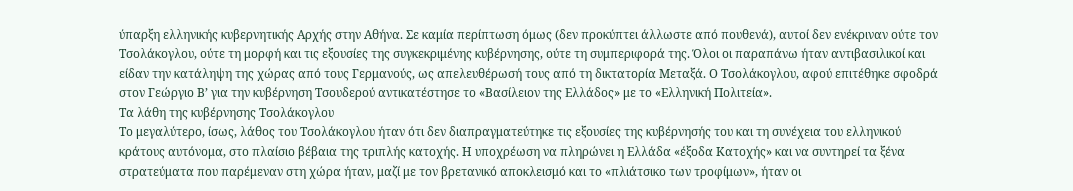ύπαρξη ελληνικής κυβερνητικής Αρχής στην Αθήνα. Σε καμία περίπτωση όμως (δεν προκύπτει άλλωστε από πουθενά), αυτοί δεν ενέκριναν ούτε τον Τσολάκογλου, ούτε τη μορφή και τις εξουσίες της συγκεκριμένης κυβέρνησης, ούτε τη συμπεριφορά της. Όλοι οι παραπάνω ήταν αντιβασιλικοί και είδαν την κατάληψη της χώρας από τους Γερμανούς, ως απελευθέρωσή τους από τη δικτατορία Μεταξά. Ο Τσολάκογλου, αφού επιτέθηκε σφοδρά στον Γεώργιο Β’ για την κυβέρνηση Τσουδερού αντικατέστησε το «Βασίλειον της Ελλάδος» με το «Ελληνική Πολιτεία».
Τα λάθη της κυβέρνησης Τσολάκογλου
Το μεγαλύτερο, ίσως, λάθος του Τσολάκογλου ήταν ότι δεν διαπραγματεύτηκε τις εξουσίες της κυβέρνησής του και τη συνέχεια του ελληνικού κράτους αυτόνομα, στο πλαίσιο βέβαια της τριπλής κατοχής. Η υποχρέωση να πληρώνει η Ελλάδα «έξοδα Κατοχής» και να συντηρεί τα ξένα στρατεύματα που παρέμεναν στη χώρα ήταν, μαζί με τον βρετανικό αποκλεισμό και το «πλιάτσικο των τροφίμων», ήταν οι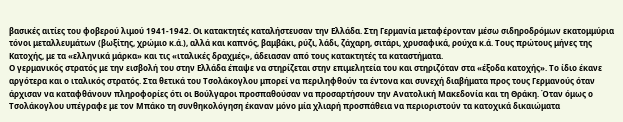βασικές αιτίες του φοβερού λιμού 1941-1942. Οι κατακτητές καταλήστευσαν την Ελλάδα. Στη Γερμανία μεταφέρονταν μέσω σιδηροδρόμων εκατομμύρια τόνοι μεταλλευμάτων (βωξίτης, χρώμιο κ.ά.), αλλά και καπνός, βαμβάκι, ρύζι, λάδι, ζάχαρη, σιτάρι, χρυσαφικά, ρούχα κ.ά. Τους πρώτους μήνες της Κατοχής, με τα «ελληνικά μάρκα» και τις «ιταλικές δραχμές», άδειασαν από τους κατακτητές τα καταστήματα.
Ο γερμανικός στρατός με την εισβολή του στην Ελλάδα έπαψε να στηρίζεται στην επιμελητεία του και στηριζόταν στα «έξοδα κατοχής». Το ίδιο έκανε αργότερα και ο ιταλικός στρατός. Στα θετικά του Τσολάκογλου μπορεί να περιληφθούν τα έντονα και συνεχή διαβήματα προς τους Γερμανούς όταν άρχισαν να καταφθάνουν πληροφορίες ότι οι Βούλγαροι προσπαθούσαν να προσαρτήσουν την Ανατολική Μακεδονία και τη Θράκη. Όταν όμως ο Τσολάκογλου υπέγραφε με τον Μπάκο τη συνθηκολόγηση έκαναν μόνο μία χλιαρή προσπάθεια να περιοριστούν τα κατοχικά δικαιώματα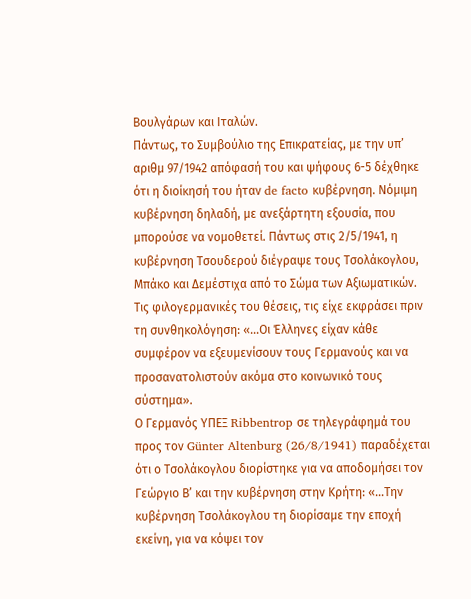Βουλγάρων και Ιταλών.
Πάντως, το Συμβούλιο της Επικρατείας, με την υπ’ αριθμ 97/1942 απόφασή του και ψήφους 6-5 δέχθηκε ότι η διοίκησή του ήταν de facto κυβέρνηση. Νόμιμη κυβέρνηση δηλαδή, με ανεξάρτητη εξουσία, που μπορούσε να νομοθετεί. Πάντως στις 2/5/1941, η κυβέρνηση Τσουδερού διέγραψε τους Τσολάκογλου, Μπάκο και Δεμέστιχα από το Σώμα των Αξιωματικών. Τις φιλογερμανικές του θέσεις, τις είχε εκφράσει πριν τη συνθηκολόγηση: «…Οι Έλληνες είχαν κάθε συμφέρον να εξευμενίσουν τους Γερμανούς και να προσανατολιστούν ακόμα στο κοινωνικό τους σύστημα».
Ο Γερμανός ΥΠΕΞ Ribbentrop σε τηλεγράφημά του προς τον Günter Altenburg (26/8/1941) παραδέχεται ότι ο Τσολάκογλου διορίστηκε για να αποδομήσει τον Γεώργιο Β’ και την κυβέρνηση στην Κρήτη: «…Την κυβέρνηση Τσολάκογλου τη διορίσαμε την εποχή εκείνη, για να κόψει τον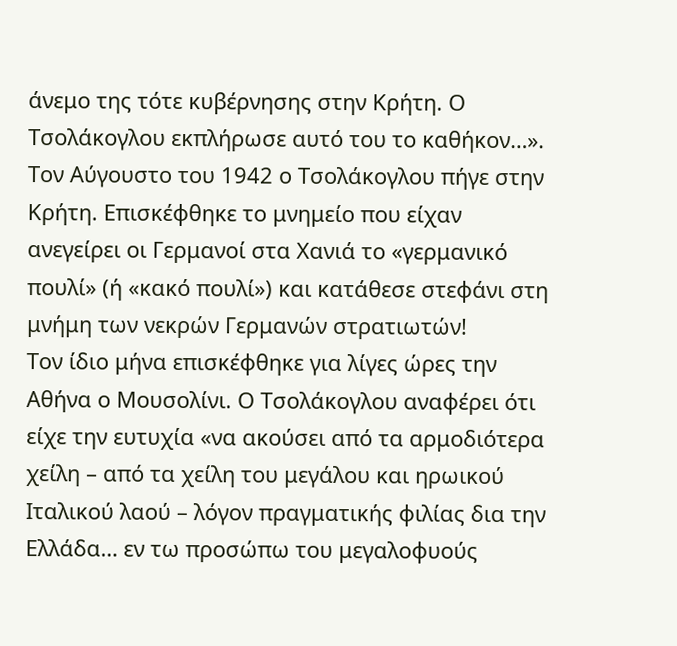άνεμο της τότε κυβέρνησης στην Κρήτη. Ο Τσολάκογλου εκπλήρωσε αυτό του το καθήκον…». Τον Αύγουστο του 1942 ο Τσολάκογλου πήγε στην Κρήτη. Επισκέφθηκε το μνημείο που είχαν ανεγείρει οι Γερμανοί στα Χανιά το «γερμανικό πουλί» (ή «κακό πουλί») και κατάθεσε στεφάνι στη μνήμη των νεκρών Γερμανών στρατιωτών!
Τον ίδιο μήνα επισκέφθηκε για λίγες ώρες την Αθήνα ο Μουσολίνι. Ο Τσολάκογλου αναφέρει ότι είχε την ευτυχία «να ακούσει από τα αρμοδιότερα χείλη – από τα χείλη του μεγάλου και ηρωικού Ιταλικού λαού – λόγον πραγματικής φιλίας δια την Ελλάδα… εν τω προσώπω του μεγαλοφυούς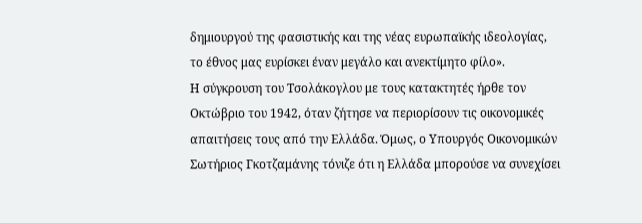δημιουργού της φασιστικής και της νέας ευρωπαϊκής ιδεολογίας, το έθνος μας ευρίσκει έναν μεγάλο και ανεκτίμητο φίλο».
Η σύγκρουση του Τσολάκογλου με τους κατακτητές ήρθε τον Οκτώβριο του 1942, όταν ζήτησε να περιορίσουν τις οικονομικές απαιτήσεις τους από την Ελλάδα. Όμως, ο Υπουργός Οικονομικών Σωτήριος Γκοτζαμάνης τόνιζε ότι η Ελλάδα μπορούσε να συνεχίσει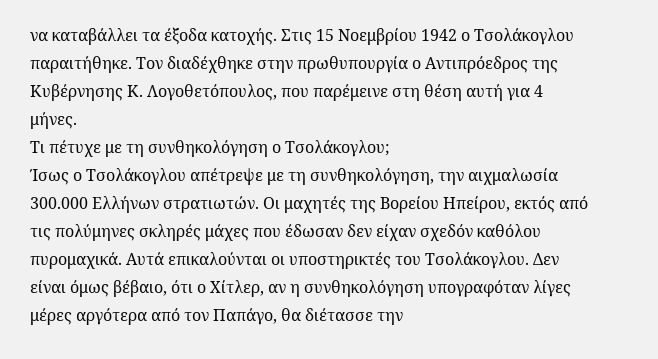να καταβάλλει τα έξοδα κατοχής. Στις 15 Νοεμβρίου 1942 ο Τσολάκογλου παραιτήθηκε. Τον διαδέχθηκε στην πρωθυπουργία ο Αντιπρόεδρος της Κυβέρνησης Κ. Λογοθετόπουλος, που παρέμεινε στη θέση αυτή για 4 μήνες.
Τι πέτυχε με τη συνθηκολόγηση ο Τσολάκογλου;
Ίσως ο Τσολάκογλου απέτρεψε με τη συνθηκολόγηση, την αιχμαλωσία 300.000 Ελλήνων στρατιωτών. Οι μαχητές της Βορείου Ηπείρου, εκτός από τις πολύμηνες σκληρές μάχες που έδωσαν δεν είχαν σχεδόν καθόλου πυρομαχικά. Αυτά επικαλούνται οι υποστηρικτές του Τσολάκογλου. Δεν είναι όμως βέβαιο, ότι ο Χίτλερ, αν η συνθηκολόγηση υπογραφόταν λίγες μέρες αργότερα από τον Παπάγο, θα διέτασσε την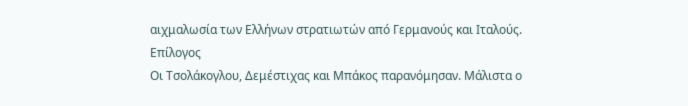αιχμαλωσία των Ελλήνων στρατιωτών από Γερμανούς και Ιταλούς.
Επίλογος
Οι Τσολάκογλου, Δεμέστιχας και Μπάκος παρανόμησαν. Μάλιστα ο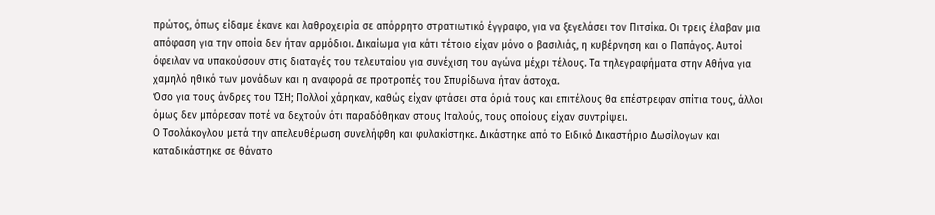πρώτος, όπως είδαμε έκανε και λαθροχειρία σε απόρρητο στρατιωτικό έγγραφο, για να ξεγελάσει τον Πιτσίκα. Οι τρεις έλαβαν μια απόφαση για την οποία δεν ήταν αρμόδιοι. Δικαίωμα για κάτι τέτοιο είχαν μόνο ο βασιλιάς, η κυβέρνηση και ο Παπάγος. Αυτοί όφειλαν να υπακούσουν στις διαταγές του τελευταίου για συνέχιση του αγώνα μέχρι τέλους. Τα τηλεγραφήματα στην Αθήνα για χαμηλό ηθικό των μονάδων και η αναφορά σε προτροπές του Σπυρίδωνα ήταν άστοχα.
Όσο για τους άνδρες του ΤΣΗ; Πολλοί χάρηκαν, καθώς είχαν φτάσει στα όριά τους και επιτέλους θα επέστρεφαν σπίτια τους, άλλοι όμως δεν μπόρεσαν ποτέ να δεχτούν ότι παραδόθηκαν στους Ιταλούς, τους οποίους είχαν συντρίψει.
Ο Τσολάκογλου μετά την απελευθέρωση συνελήφθη και φυλακίστηκε. Δικάστηκε από το Ειδικό Δικαστήριο Δωσίλογων και καταδικάστηκε σε θάνατο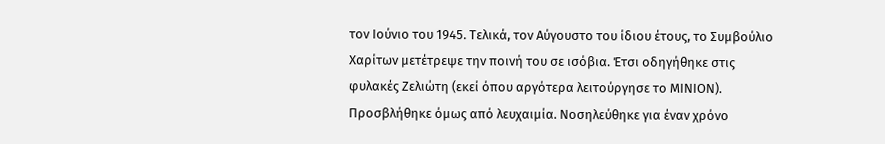τον Ιούνιο του 1945. Τελικά, τον Αύγουστο του ίδιου έτους, το Συμβούλιο Χαρίτων μετέτρεψε την ποινή του σε ισόβια. Έτσι οδηγήθηκε στις φυλακές Ζελιώτη (εκεί όπου αργότερα λειτούργησε το ΜΙΝΙΟΝ). Προσβλήθηκε όμως από λευχαιμία. Νοσηλεύθηκε για έναν χρόνο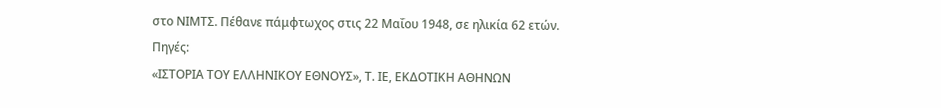στο ΝΙΜΤΣ. Πέθανε πάμφτωχος στις 22 Μαΐου 1948, σε ηλικία 62 ετών.
Πηγές:
«ΙΣΤΟΡΙΑ ΤΟΥ ΕΛΛΗΝΙΚΟΥ ΕΘΝΟΥΣ», Τ. ΙΕ, ΕΚΔΟΤΙΚΗ ΑΘΗΝΩΝ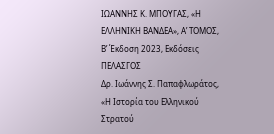ΙΩΑΝΝΗΣ Κ. ΜΠΟΥΓΑΣ, «Η ΕΛΛΗΝΙΚΗ ΒΑΝΔΕΑ», Α’ ΤΟΜΟΣ, Β’ Έκδοση 2023, Εκδόσεις ΠΕΛΑΣΓΟΣ
Δρ. Ιωάννης Σ. Παπαφλωράτος, «Η Ιστορία του Ελληνικού Στρατού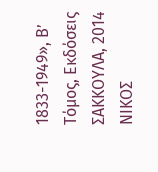1833-1949», Β’ Τόμος, Εκδόσεις ΣΑΚΚΟΥΛΑ, 2014
ΝΙΚΟΣ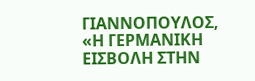ΓΙΑΝΝΟΠΟΥΛΟΣ, «Η ΓΕΡΜΑΝΙΚΗ ΕΙΣΒΟΛΗ ΣΤΗΝ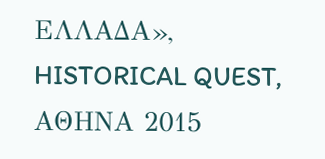ΕΛΛΑΔΑ», HISTORICAL QUEST, ΑΘΗΝΑ 2015